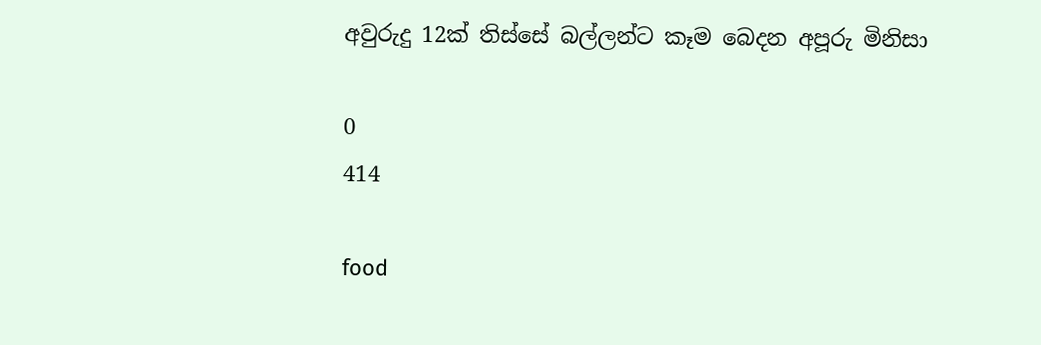අවුරුදු 12ක් තිස්සේ බල්ලන්ට කෑම බෙදන අපූරු මිනිසා

0
414

food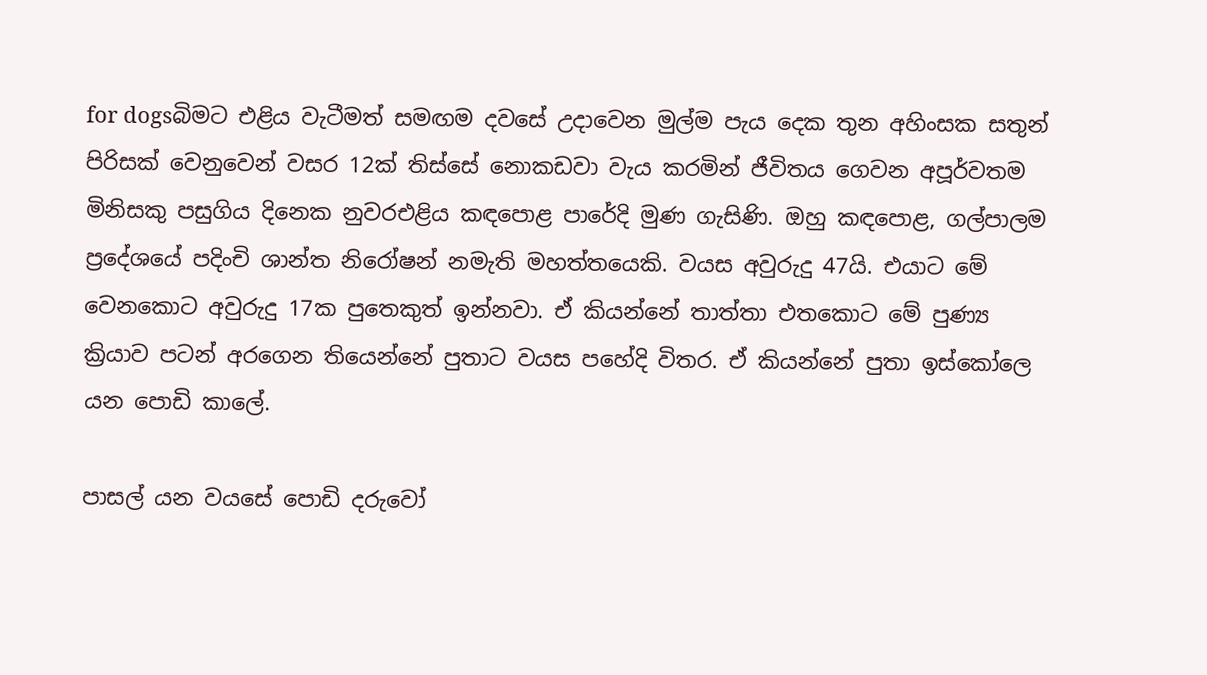for dogsබිමට එළිය වැටීමත් සමඟම දවසේ උදාවෙන මුල්ම පැය දෙක තුන අහිංසක සතුන් පිරිසක් වෙනුවෙන් වසර 12ක් තිස්සේ නොකඩවා වැය කරමින් ජීවිතය ගෙවන අපූර්වතම මිනිසකු පසුගිය දිනෙක නුවරඑළිය කඳපොළ පාරේදි මුණ ගැසිණි. ඔහු කඳපොළ, ගල්පාලම ප්‍රදේශයේ පදිංචි ශාන්ත නිරෝෂන් නමැති මහත්තයෙකි. වයස අවුරුදු 47යි. එයාට මේ වෙනකොට අවුරුදු 17ක පුතෙකුත් ඉන්නවා. ඒ කියන්නේ තාත්තා එතකොට මේ පුණ්‍ය ක්‍රියාව පටන් අරගෙන තියෙන්නේ පුතාට වයස පහේදි විතර. ඒ කියන්නේ පුතා ඉස්කෝලෙ යන පොඩි කාලේ.

පාසල් යන වයසේ පොඩි දරුවෝ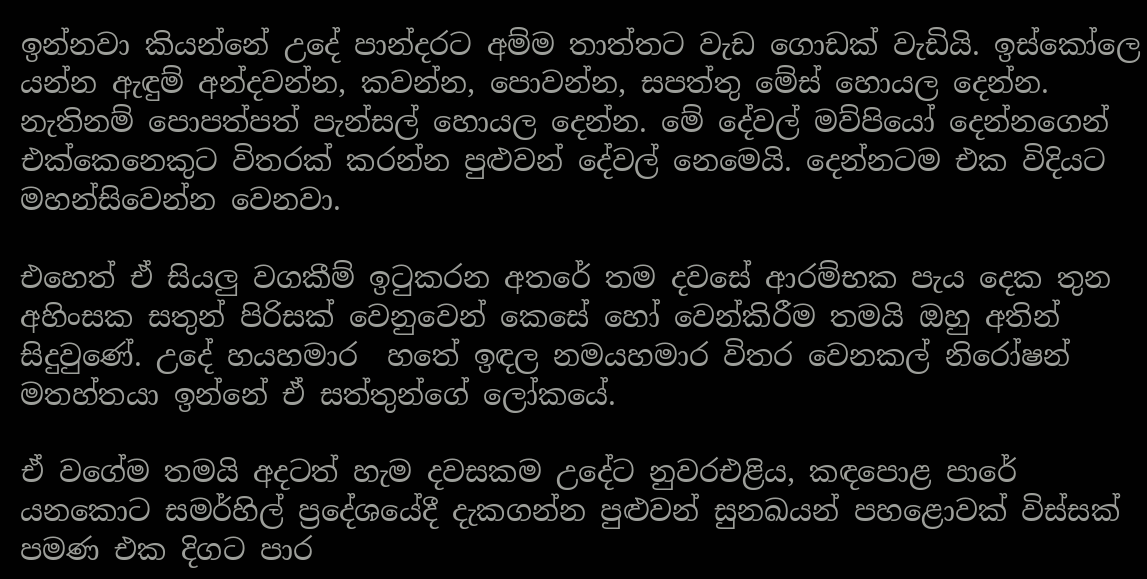ඉන්නවා කියන්නේ උදේ පාන්දරට අම්ම තාත්තට වැඩ ගොඩක් වැඩියි. ඉස්කෝලෙ යන්න ඇඳුම් අන්දවන්න, කවන්න, පොවන්න, සපත්තු මේස් හොයල දෙන්න. නැතිනම් පොපත්පත් පැන්සල් හොයල දෙන්න. මේ දේවල් මව්පියෝ දෙන්නගෙන් එක්කෙනෙකුට විතරක් කරන්න පුළුවන් දේවල් නෙමෙයි. දෙන්නටම එක විදියට මහන්සිවෙන්න වෙනවා.

එහෙත් ඒ සියලු වගකීම් ඉටුකරන අතරේ තම දවසේ ආරම්භක පැය දෙක තුන අහිංසක සතුන් පිරිසක් වෙනුවෙන් කෙසේ හෝ වෙන්කිරීම තමයි ඔහු අතින් සිදුවුණේ. උදේ හයහමාර ‍ හතේ ඉඳල නමයහමාර විතර වෙනකල් නිරෝෂන් මතහ්තයා ඉන්නේ ඒ සත්තුන්ගේ ලෝකයේ.

ඒ වගේම තමයි අදටත් හැම දවසකම උදේට නුවරඑළිය, කඳපොළ පාරේ යනකොට සමර්හිල් ප්‍රදේශයේදී දැකගන්න පුළුවන් සුනඛයන් පහළොවක් විස්සක් පමණ එක දිගට පාර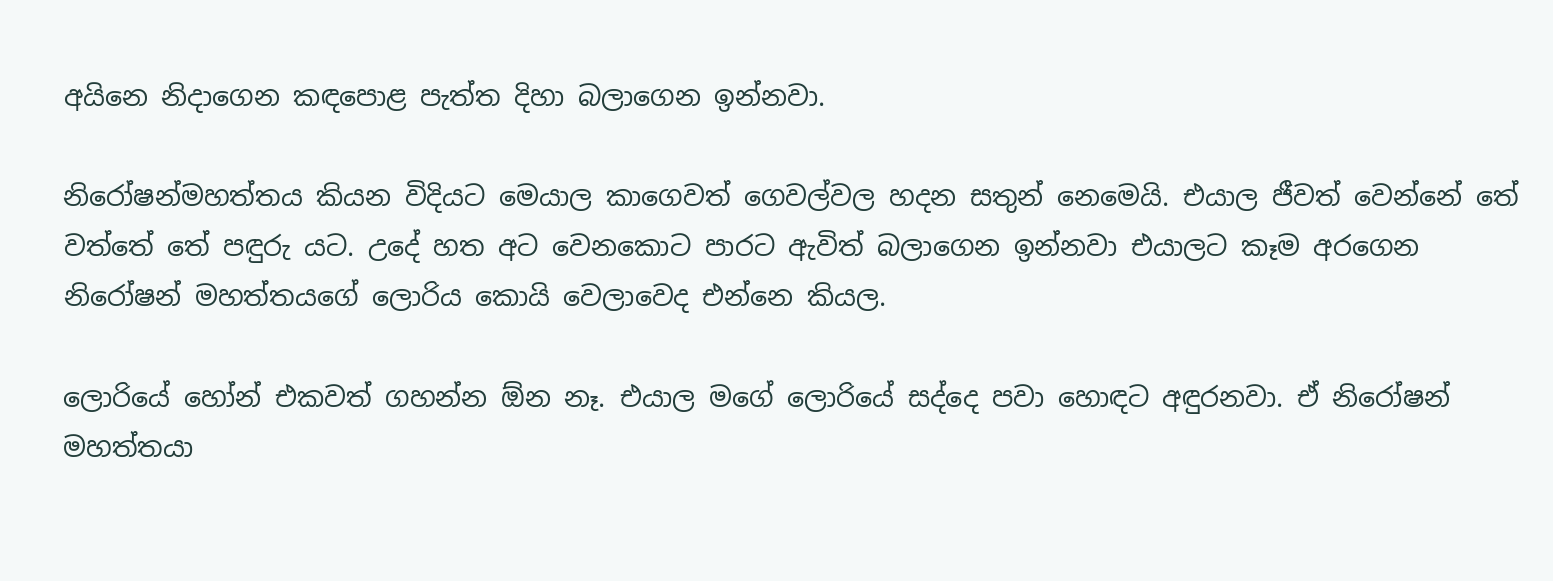අයිනෙ නිදාගෙන කඳපොළ පැත්ත දිහා බලාගෙන ඉන්නවා.

නිරෝෂන්මහත්තය කියන විදියට මෙයාල කාගෙවත් ගෙවල්වල හදන සතුන් නෙමෙයි. එයාල ජීවත් වෙන්නේ තේ වත්තේ තේ පඳුරු යට. උදේ හත අට වෙනකොට පාරට ඇවිත් බලාගෙන ඉන්නවා එයාලට කෑම අරගෙන නිරෝෂන් මහත්තයගේ ලොරිය කොයි වෙලාවෙද එන්නෙ කියල.

ලොරියේ හෝන් එකවත් ගහන්න ඕන නෑ. එයාල මගේ ලොරියේ සද්දෙ පවා හොඳට අඳුරනවා. ඒ නිරෝෂන් මහත්තයා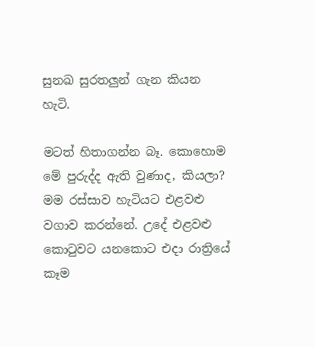සුනඛ සුරතලුන් ගැන කියන හැටි.

මටත් හිතාගන්න බෑ. කොහොම මේ පුරුද්ද ඇති වුණාද, කියලා? මම රස්සාව හැටියට එළවළු වගාව කරන්නේ. උදේ එළවළු කොටුවට යනකොට එදා රාත්‍රියේ කෑම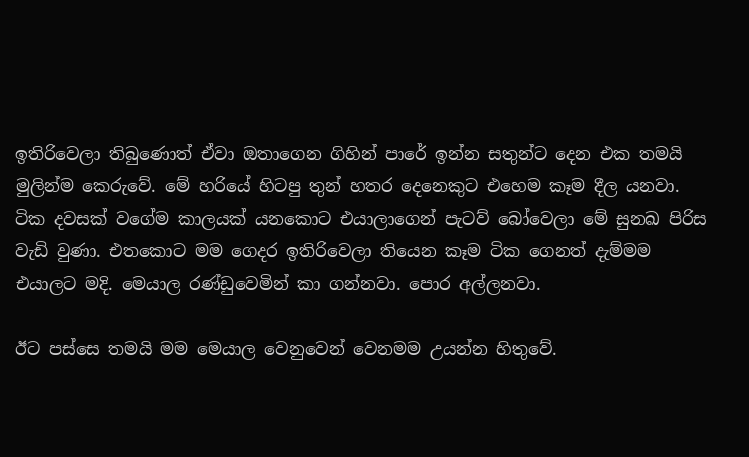ඉතිරිවෙලා තිබුණොත් ඒවා ඔතාගෙන ගිහින් පාරේ ඉන්න සතුන්ට දෙන එක තමයි මුලින්ම කෙරුවේ. මේ හරියේ හිටපු තුන් හතර දෙනෙකුට එහෙම කෑම දීල යනවා. ටික දවසක් වගේම කාලයක් යනකොට එයාලාගෙන් පැටව් බෝවෙලා මේ සුනඛ පිරිස වැඩි වුණා. එතකොට මම ගෙදර ඉතිරිවෙලා තියෙන කෑම ටික ගෙනත් දැම්මම එයාලට මදි. මෙයාල රණ්ඩුවෙමින් කා ගන්නවා. පොර අල්ලනවා.

ඊට පස්සෙ තමයි මම මෙයාල වෙනුවෙන් වෙනමම උයන්න හිතුවේ.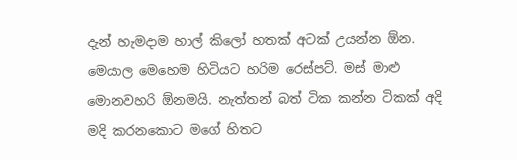දැන් හැමදාම හාල් කිලෝ හතක් අටක් උයන්න ඕන. මෙයාල මෙහෙම හිටියට හරිම රෙස්පට්. මස් මාළු මොනවහරි ඕනමයි. නැත්තන් බත් ටික කන්න ටිකක් අදි මදි කරනකොට මගේ හිතට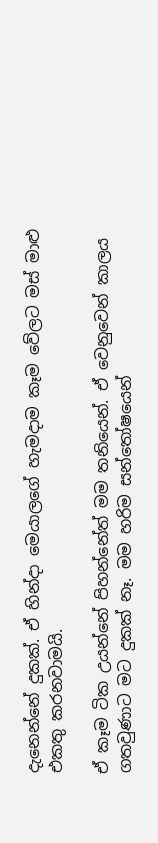දැනෙන්නේ දුකක්. ඒ හින්දා මෙයාලගේ හැමදාම කෑම වේලට මස් මාළු එකතු කරනවාමයි.

ඒ කෑම ටික උයන්නේ පිහන්නේත් මම තනියෙන්. ඒ වෙනුවෙන් කාලය ගතවුණාට මට දුකක් නෑ. මම හරිම සන්තෝෂයෙන්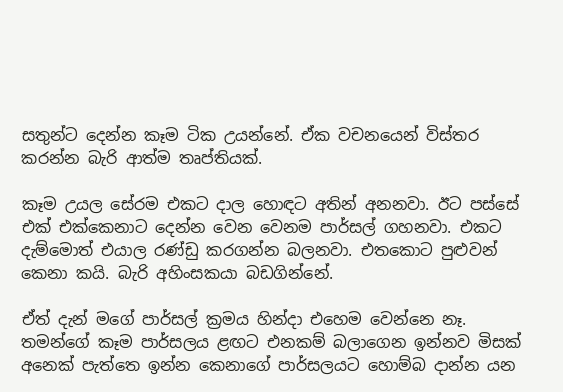සතුන්ට දෙන්න කෑම ටික උයන්නේ. ඒක වචනයෙන් විස්තර කරන්න බැරි ආත්ම තෘප්තියක්.

කෑම උයල සේරම එකට දාල හොඳට අතින් අනනවා. ඊට පස්සේ එක් එක්කෙනාට දෙන්න වෙන වෙනම පාර්සල් ගහනවා. එකට දැම්මොත් එයාල රණ්ඩු කරගන්න බලනවා. එතකොට පුළුවන් කෙනා කයි. බැරි අහිංසකයා බඩගින්නේ.

ඒත් දැන් මගේ පාර්සල් ක්‍රමය හින්දා එහෙම වෙන්නෙ නෑ. තමන්ගේ කෑම පාර්සලය ළඟට එනකම් බලාගෙන ඉන්නව මිසක් අනෙක් පැත්තෙ ඉන්න කෙනාගේ පාර්සලයට හොම්බ දාන්න යන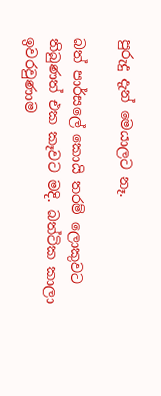පුරුදු දැන් මෙයාලට නෑ.

බත් පාර්සලේ කොයි තරම් ලොකුවට තිබුණත් එක කෑවට මදි. බත්ටික කාලා ඉවරවුණාම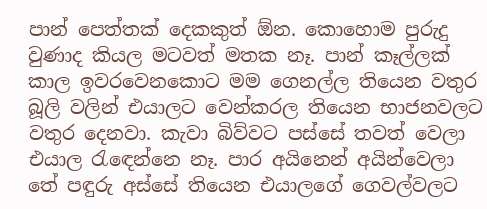පාන් පෙත්තක් දෙකකුත් ඕන. කොහොම පුරුදු වුණාද කියල මටවත් මතක නෑ. පාන් කෑල්ලක් කාල ඉවරවෙනකොට මම ගෙනල්ල තියෙන වතුර බූලි වලින් එයාලට වෙන්කරල තියෙන භාජනවලට වතුර දෙනවා. කැවා බිව්වට පස්සේ තවත් වෙලා එයාල රැ‍ඳෙන්නෙ නෑ. පාර අයිනෙන් අයින්වෙලා තේ පඳුරු අස්සේ තියෙන එයාලගේ ගෙවල්වලට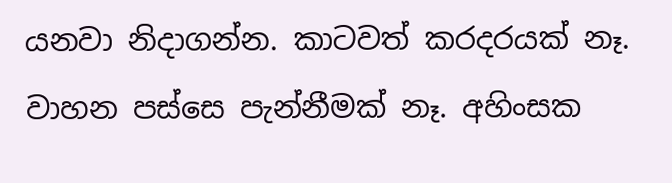යනවා නිදාගන්න. කාටවත් කරදරයක් නෑ. වාහන පස්සෙ පැන්නීමක් නෑ. අහිංසක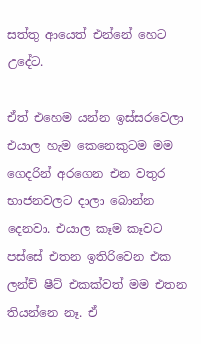සත්තු ආයෙත් එන්නේ හෙට උදේට.

ඒත් එහෙම යන්න ඉස්සරවෙලා එයාල හැම කෙනෙකුටම මම ගෙදරින් අරගෙන එන වතුර භාජනවලට දාලා බොන්න දෙනවා. එයාල කෑම කෑවට පස්සේ එතන ඉතිරිවෙන එක ලන්ච් ෂීට් එකක්වත් මම එතන තියන්නෙ නෑ. ඒ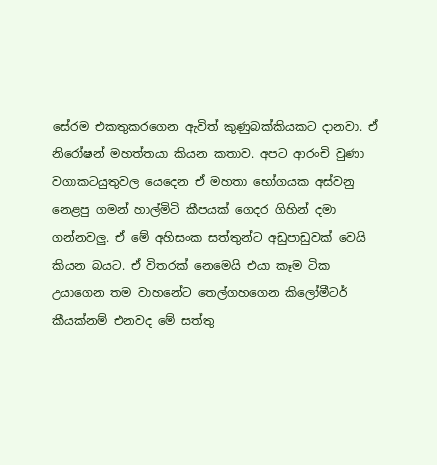සේරම එකතුකරගෙන ඇවිත් කුණුබක්කියකට දානවා. ඒ නිරෝෂන් මහත්තයා කියන කතාව. අපට ආරංචි වුණා වගාකටයුතුවල යෙදෙන ඒ මහතා භෝගයක අස්වනු නෙළපු ගමන් හාල්මිටි කීපයක් ගෙදර ගිහින් දමා ගන්නවලු. ඒ මේ අහිසංක සත්තුන්ට අඩුපාඩුවක් වෙයි කියන බයට. ඒ විතරක් නෙමෙයි එයා කෑම ටික උයාගෙන තම වාහනේට තෙල්ගහගෙන කිලෝමීටර් කීයක්නම් එනවද මේ සත්තු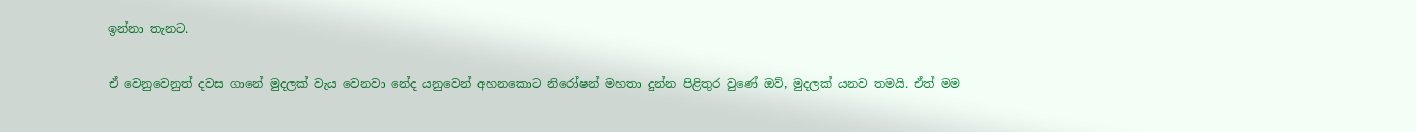ඉන්නා තැනට.

ඒ වෙනුවෙනුත් දවස ගානේ මුදලක් වැය වෙනවා නේද යනුවෙන් අහනකොට නිරෝෂන් මහතා දුන්න පිළිතුර වුණේ ඔව්, මුදලක් යනව තමයි. ඒත් මම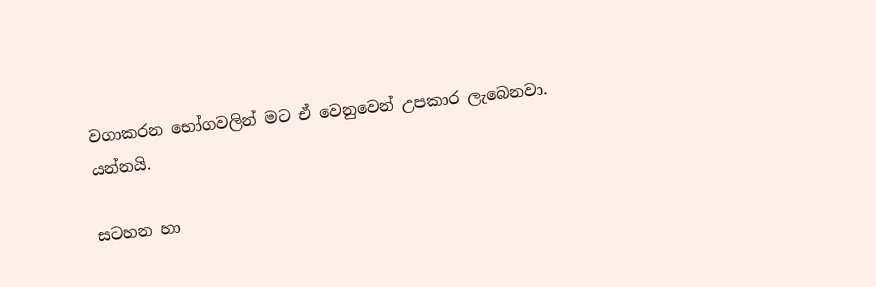වගාකරන භෝගවලින් මට ඒ වෙනුවෙන් උපකාර ලැබෙනවා. යන්නයි.

සටහන හා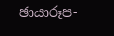ඡායාරූප-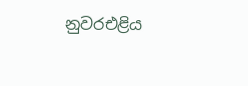නුවරඑළිය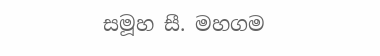සමූහ සී. මහගම